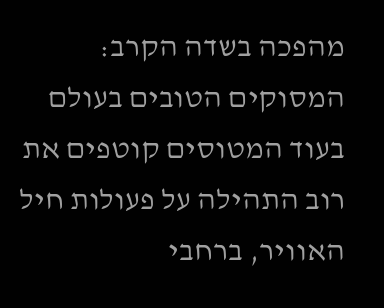מהפכה בשדה הקרב: המסוקים הטובים בעולם
בעוד המטוסים קוטפים את רוב התהילה על פעולות חיל האוויר, ברחבי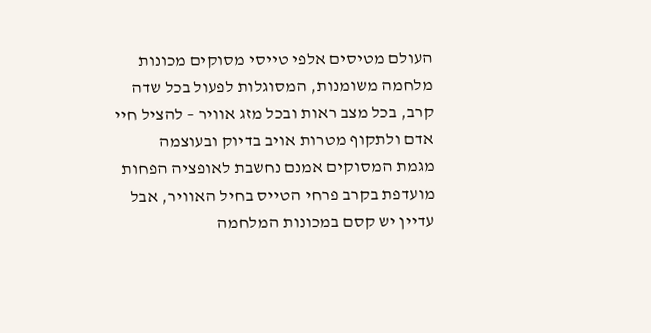העולם מטיסים אלפי טייסי מסוקים מכונות מלחמה משומנות, המסוגלות לפעול בכל שדה קרב, בכל מצב ראות ובכל מזג אוויר – להציל חיי אדם ולתקוף מטרות אויב בדיוק ובעוצמה
מגמת המסוקים אמנם נחשבת לאופציה הפחות מועדפת בקרב פרחי הטייס בחיל האוויר, אבל עדיין יש קסם במכונות המלחמה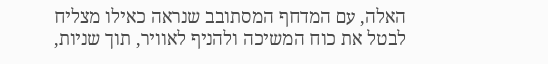האלה, עם המדחף המסתובב שנראה כאילו מצליח לבטל את כוח המשיכה ולהניף לאוויר, תוך שניות,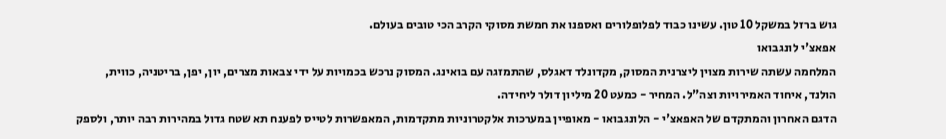גוש ברזל במשקל 10 טון. עשינו כבוד לפלופלורים ואספנו את חמשת מסוקי הקרב הכי טובים בעולם.
אפאצ'י לונגבואו
המלחמה עשתה שירות מצוין ליצרנית המסוק, מקדונלד דאגלס, שהתמזגה עם בואינג. המסוק נרכש בכמויות על ידי צבאות מצרים, יון, יפן, בריטניה, כווית, הולנד, איחוד האמירויות וצה"ל. המחיר - כמעט 20 מיליון דולר ליחידה.
הדגם האחרון והמתקדם של האפאצ'י - הלונגבואו - מאופיין במערכות אלקטרוניות מתקדמות, המאפשרות לטייס לפענח תא שטח גדול במהירות רבה יותר, ולספק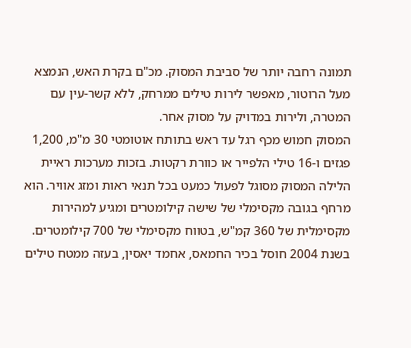תמונה רחבה יותר של סביבת המסוק. מכ"ם בקרת האש, הנמצא מעל הרוטור, מאפשר לירות טילים ממרחק, ללא קשר-עין עם המטרה, ולירות במדויק על מסוק אחר.
המסוק חמוש מכף רגל עד ראש בתותח אוטומטי 30 מ"מ, 1,200 פגזים ו-16 טילי הלפייר או כוורת רקטות. בזכות מערכות ראיית הלילה המסוק מסוגל לפעול כמעט בכל תנאי ראות ומזג אוויר. הוא מרחף בגובה מקסימלי של שישה קילומטרים ומגיע למהירות מקסימלית של 360 קמ"ש, בטווח מקסימלי של 700 קילומטרים. בשנת 2004 חוסל בכיר החמאס, אחמד יאסין, בעזה ממטח טילים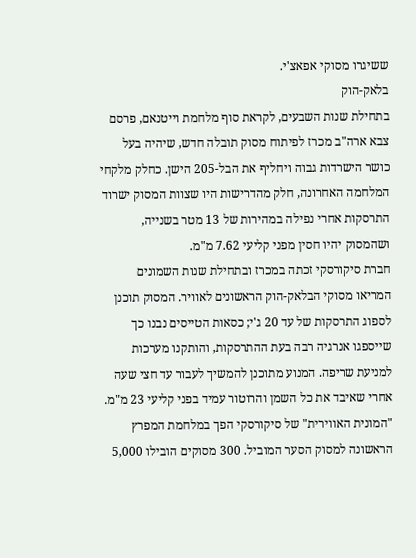ששיגרו מסוקי אפאצ'י.
בלאק-הוק
בתחילת שנות השבעים, לקראת סוף מלחמת וייטנאם, פרסם צבא ארה"ב מכרז לפיתוח מסוק תובלה חדש, שיהיה בעל כושר הישרדות גבוה ויחליף את הבל-205 הישן. כחלק מלקחי המלחמה האחרונה, חלק מהדרישות היו שצוות המסוק ישרוד התרסקות אחרי נפילה במהירות של 13 מטר בשנייה, ושהמסוק יהיו חסין מפני קליעי 7.62 מ"מ.
חברת סיקורסקי זכתה במכרז ובתחילת שנות השמונים המריאו מסוקי הבלאק-הוק הראשונים לאוויר. המסוק תוכנן לספוג התרסקות של עד 20 ג'י; כסאות הטייסים נבנו כך שייספגו אנרגיה רבה בעת ההתרסקות, והותקנו מערכות למניעת שריפה. המנוע מתוכנן להמשיך לעבור עד חצי שעה אחרי שאיבד את כל השמן והרוטור עמיד בפני קליעי 23 מ"מ.
"המונית האווירית" של סיקורסקי הפך במלחמת המפרץ הראשונה למסוק הסער המוביל. 300 מסוקים הובילו 5,000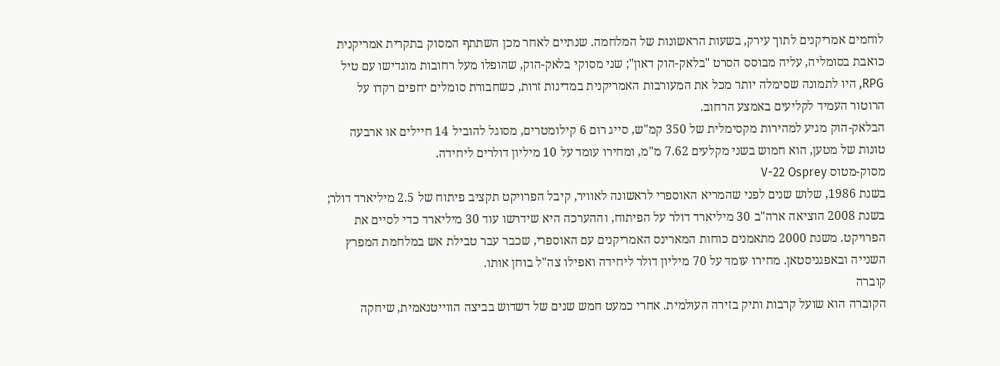לוחמים אמריקנים לתוך עירק, בשעות הראשונות של המלחמה. שנתיים לאחר מכן השתתף המסוק בתקרית אמריקנית כואבת בסומליה, עליה מבוסס הסרט "בלאק-הוק דאון"; שני מסוקי בלאק-הוק, שהופלו מעל רחובות מוגדישו עם טיל RPG, היו לתמונה שסימלה יותר מכל את המעורבות האמריקנית במדינות זרות, כשחבורת סומלים יחפים רקדו על הרוטור העמיד לקליעים באמצע הרחוב.
הבלאק-הוק מגיע למהירות מקסימלית של 350 קמ"ש, סייג רום 6 קילומטרים, מסוגל להוביל 14 חיילים או ארבעה טונות של מטען, הוא חמוש בשני מקלעים 7.62 מ"מ, ומחירו עומד על 10 מיליון דולרים ליחידה.
מסוק-מטוס V-22 Osprey
בשנת 1986, שלוש שנים לפני שהמריא האוספרי לראשונה לאוויר, קיבל הפרויקט תקציב פיתוח של 2.5 מיליארד דולר; בשנת 2008 הוציאה ארה"ב 30 מיליארד דולר על הפיתוח, וההערכה היא שידרשו עוד 30 מיליארד כדי לסיים את הפרויקט. משנת 2000 מתאמנים כוחות המארינס האמריקנים עם האוספרי, שכבר עבר טבילת אש במלחמת המפרץ השנייה ובאפגניסטאן. מחירו עומד על 70 מיליון דולר ליחידה ואפילו צה"ל בוחן אותו.
קוברה
הקוברה הוא שועל קרבות ותיק בזירה העולמית. אחרי כמעט חמש שנים של דשדוש בביצה הווייטנאמית, שיחקה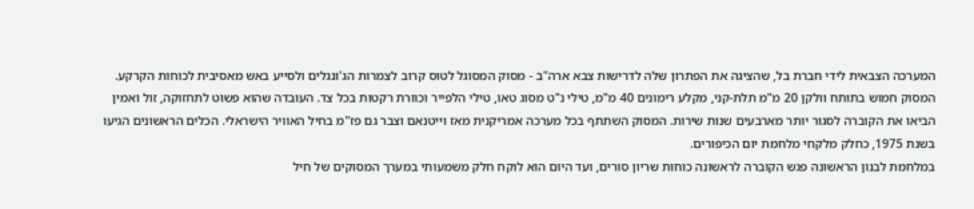המערכה הצבאית לידי חברת בל, שהציגה את הפתרון שלה לדרישות צבא ארה"ב - מסוק המסוגל לטוס קרוב לצמרות הג'ונגלים ולסייע באש מאסיבית לכוחות הקרקע.
המסוק חמוש בתותח וולקן 20 מ"מ תלת-קני, מקלע רימונים 40 מ"מ, טילי נ"ט מסוג טאו, טילי הלפייר וכוורת רקטות בכל צד. העובדה שהוא פשוט לתחזוקה, זול ואמין הביאו את הקוברה לסגור יותר מארבעים שנות שירות. המסוק השתתף בכל מערכה אמריקנית מאז וייטנאם וצבר גם פז"מ בחיל האוויר הישראלי. הכלים הראשונים הגיעו בשנת 1975, כחלק מלקחי מלחמת יום הכיפורים.
במלחמת לבנון הראשונה פגש הקוברה לראשונה כוחות שריון סורים, ועד היום הוא לוקח חלק משמעותי במערך המסוקים של חיל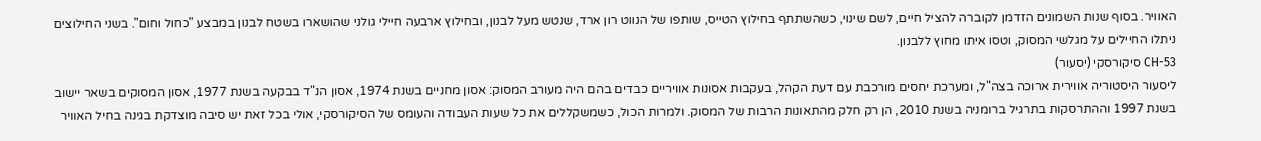האוויר. בסוף שנות השמונים הזדמן לקוברה להציל חיים, לשם שינוי, כשהשתתף בחילוץ הטייס, שותפו של הנווט רון ארד, שנטש מעל לבנון, ובחילוץ ארבעה חיילי גולני שהושארו בשטח לבנון במבצע "כחול וחום". בשני החילוצים ניתלו החיילים על מגלשי המסוק, וטסו איתו מחוץ ללבנון.
CH-53 סיקורסקי (יסעור)
ליסעור היסטוריה אווירית ארוכה בצה"ל, ומערכת יחסים מורכבת עם דעת הקהל, בעקבות אסונות אוויריים כבדים בהם היה מעורב המסוק: אסון מחניים בשנת 1974, אסון הנ"ד בבקעה בשנת 1977, אסון המסוקים בשאר יישוב בשנת 1997 וההתרסקות בתרגיל ברומניה בשנת 2010, הן רק חלק מהתאונות הרבות של המסוק. ולמרות הכול, כשמשקללים את כל שעות העבודה והעומס של הסיקורסקי, אולי בכל זאת יש סיבה מוצדקת בגינה בחיל האוויר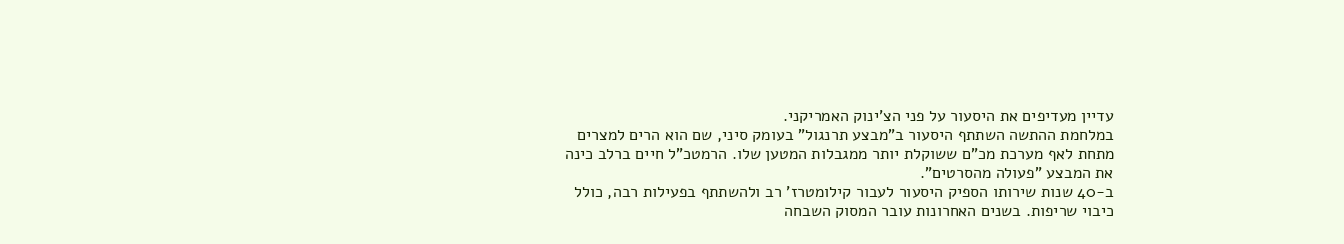עדיין מעדיפים את היסעור על פני הצ'ינוק האמריקני.
במלחמת ההתשה השתתף היסעור ב"מבצע תרנגול" בעומק סיני, שם הוא הרים למצרים מתחת לאף מערכת מכ"ם ששוקלת יותר ממגבלות המטען שלו. הרמטכ"ל חיים ברלב כינה את המבצע "פעולה מהסרטים".
ב-40 שנות שירותו הספיק היסעור לעבור קילומטרז' רב ולהשתתף בפעילות רבה, כולל כיבוי שריפות. בשנים האחרונות עובר המסוק השבחה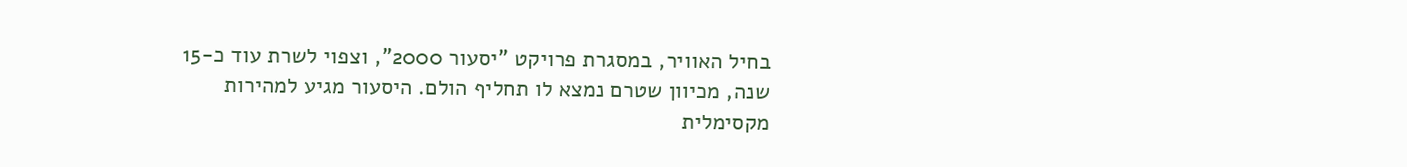בחיל האוויר, במסגרת פרויקט "יסעור 2000", וצפוי לשרת עוד כ-15 שנה, מכיוון שטרם נמצא לו תחליף הולם. היסעור מגיע למהירות מקסימלית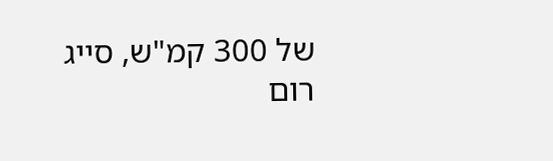של 300 קמ"ש, סייג רום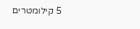5 קילומטרים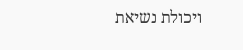ויכולת נשיאת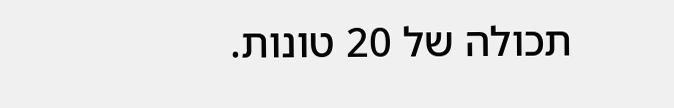תכולה של 20 טונות.